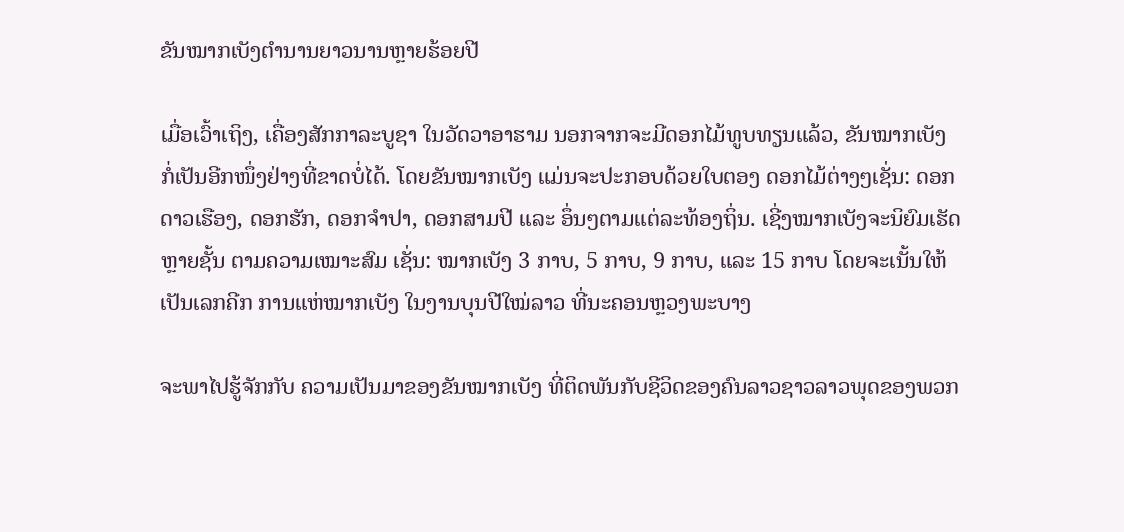ຂັນໝາກເບັງຕຳນານຍາວນານຫຼາຍຮ້ອຍປີ

ເມື່ອເວົ້າເຖິງ, ເຄື່ອງສັກກາລະບູຊາ ໃນວັດວາອາຮາມ ນອກຈາກຈະມີດອກໄມ້ທູບທຽນແລ້ວ, ຂັນໝາກເບັງ ກໍ່ເປັນອີກໜຶ່ງຢ່າງທີ່ຂາດບໍ່ໄດ້. ໂດຍຂັນໝາກເບັງ ແມ່ນຈະປະກອບດ້ວຍໃບຕອງ ດອກໄມ້ຕ່າງໆເຊັ່ນ: ດອກດາວເຮືອງ, ດອກຮັກ, ດອກຈຳປາ, ດອກສາມປີ ແລະ ອຶ່ນໆຕາມແຕ່ລະທ້ອງຖິ່ນ. ເຊີ່ງໝາກເບັງຈະນິຍົມເຮັດຫຼາຍຊັ້ນ ຕາມຄວາມເໝາະສົມ ເຊັ່ນ: ໝາກເບັງ 3 ກາບ, 5 ກາບ, 9 ກາບ, ແລະ 15 ກາບ ໂດຍຈະເນັ້ນໃຫ້ເປັນເລກຄີກ ການແຫ່ໝາກເບັງ ໃນງານບຸນປີໃໝ່ລາວ ທີ່ນະຄອນຫຼວງພະບາງ

ຈະພາໄປຮູ້ຈັກກັບ ຄວາມເປັນມາຂອງຂັນໝາກເບັງ ທີ່ຕິດພັນກັບຊີວິດຂອງຄົນລາວຊາວລາວພຸດຂອງພວກ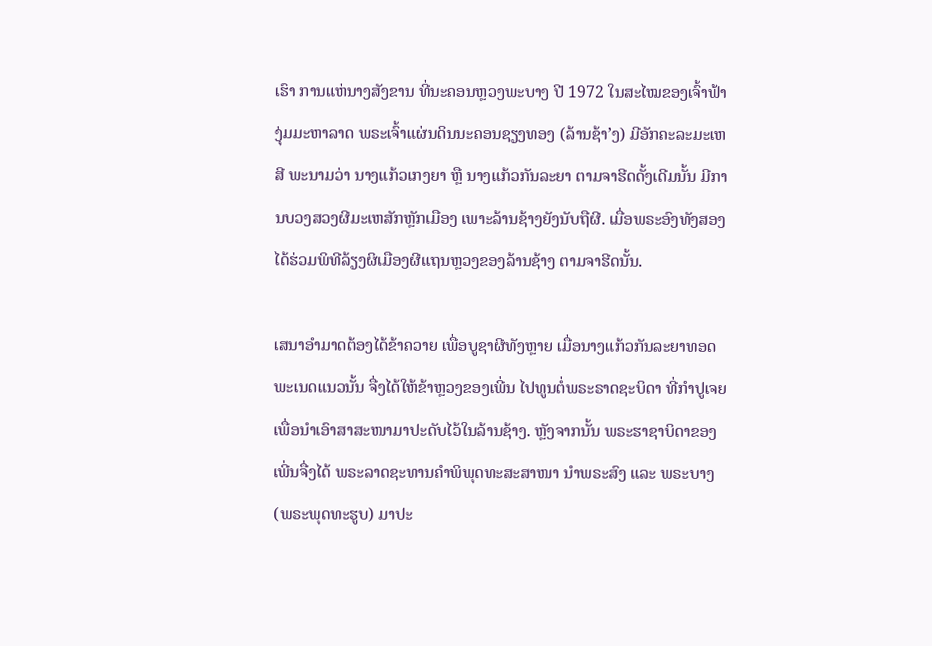ເຮົາ ການແຫ່ນາງສັງຂານ ທີ່ນະຄອນຫຼວງພະບາງ ປີ 1972 ໃນສະໄໝຂອງເຈົ້າຟ້າງຸ່ມມະຫາລາດ ພຣະເຈົ້າແຜ່ນດິນນະຄອນຊຽງທອງ (ລ້ານຊ້າ’ງ) ມີອັກຄະລະມະເຫສີ ພະນາມວ່າ ນາງແກ້ວເກງຍາ ຫຼື ນາງແກ້ວກັນລະຍາ ຕາມຈາຮີດດັ້ງເດີມນັ້ນ ມີການບວງສວງຜີມະເຫສັກຫຼັກເມືອງ ເພາະລ້ານຊ້າງຍັງນັບຖືຜີ. ເມື່ອພຣະອົງທັງສອງ ໄດ້ຮ່ວມພິທີລ້ຽງຜິເມືອງຜີແຖນຫຼວງຂອງລ້ານຊ້າງ ຕາມຈາຮີດນັ້ນ.

ເສນາອໍາມາດຕ້ອງໄດ້ຂ້າຄວາຍ ເພື່ອບູຊາຜີທັງຫຼາຍ ເມື່ອນາງແກ້ວກັນລະຍາທອດພະເນດແນວນັ້ນ ຈື່ງໄດ້ໃຫ້ຂ້າຫຼວງຂອງເພີ່ນ ໄປທູນຕໍ່ພຣະຣາດຊະບິດາ ທີ່ກຳປູເຈຍ ເພື່ອນຳເອົາສາສະໜາມາປະດັບໄວ້ໃນລ້ານຊ້າງ. ຫຼັງຈາກນັ້ນ ພຣະຮາຊາບິດາຂອງເພີ່ນຈື່ງໄດ້ ພຣະລາດຊະທານຄໍາພິພຸດທະສະສາໜາ ນຳພຣະສົງ ແລະ ພຣະບາງ (ພຣະພຸດທະຮູບ) ມາປະ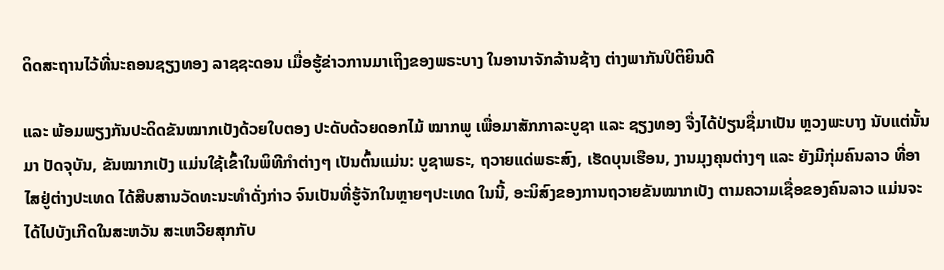ດິດສະຖານໄວ້ທີ່ນະຄອນຊຽງທອງ ລາຊຊະດອນ ເມື່ອຮູ້ຂ່າວການມາເຖິງຂອງພຣະບາງ ໃນອານາຈັກລ້ານຊ້າງ ຕ່າງພາກັນປິຕິຍິນດີ

ແລະ ພ້ອມພຽງກັນປະດິດຂັນໝາກເບັງດ້ວຍໃບຕອງ ປະດັບດ້ວຍດອກໄມ້ ໝາກພູ ເພື່ອມາສັກກາລະບູຊາ ແລະ ຊຽງທອງ ຈື່ງໄດ້ປ່ຽນຊື່ມາເປັນ ຫຼວງພະບາງ ນັບແຕ່ນັ້ນມາ ປັດຈຸບັນ, ຂັນໝາກເບັງ ແມ່ນໃຊ້ເຂົ້າໃນພິທີກຳຕ່າງໆ ເປັນຕົ້ນແມ່ນ: ບູຊາພຣະ, ຖວາຍແດ່ພຣະສົງ, ເຮັດບຸນເຮືອນ, ງານມຸງຄຸນຕ່າງໆ ແລະ ຍັງມີກຸ່ມຄົນລາວ ທີ່ອາໄສຢູ່ຕ່າງປະເທດ ໄດ້ສືບສານວັດທະນະທຳດັ່ງກ່າວ ຈົນເປັນທີ່ຮູ້ຈັກໃນຫຼາຍໆປະເທດ ໃນນີ້, ອະນິສົງຂອງການຖວາຍຂັນໝາກເບັງ ຕາມຄວາມເຊື່ອຂອງຄົນລາວ ແມ່ນຈະໄດ້ໄປບັງເກີດໃນສະຫວັນ ສະເຫວີຍສຸກກັບ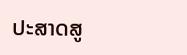ປະສາດສູ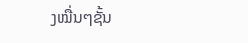ງໝື່ນໆຊັ້ນ